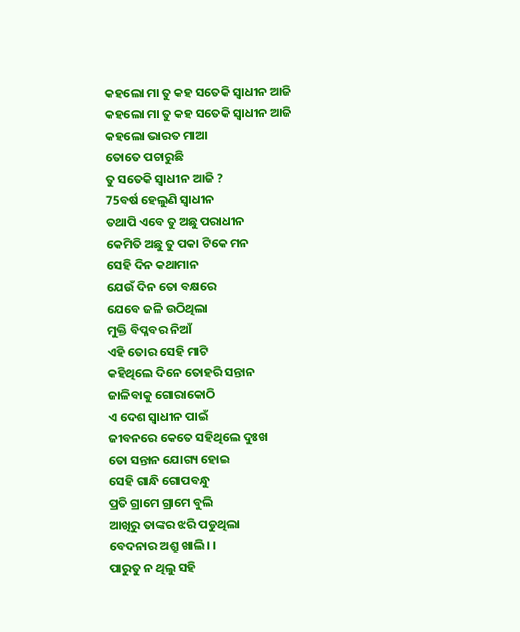କହଲୋ ମା ତୁ କହ ସତେକି ସ୍ବାଧୀନ ଆଜି
କହଲୋ ମା ତୁ କହ ସତେକି ସ୍ବାଧୀନ ଆଜି
କହଲୋ ଭାରତ ମାଆ
ତୋତେ ପଚାରୁଛି
ତୁ ସତେକି ସ୍ବାଧୀନ ଆଜି ?
75ବର୍ଷ ହେଲୁଣି ସ୍ବାଧୀନ
ତଥାପି ଏବେ ତୁ ଅଛୁ ପରାଧୀନ
କେମିତି ଅଛୁ ତୁ ପକା ଟିକେ ମନ
ସେହି ଦିନ କଥାମାନ
ଯେଉଁ ଦିନ ତୋ ବକ୍ଷରେ
ଯେବେ ଜଳି ଉଠିଥିଲା
ମୁକ୍ତି ବିପ୍ଳବର ନିଆଁ
ଏହି ତୋର ସେହି ମାଟି
କହିଥିଲେ ଦିନେ ତୋହରି ସନ୍ତାନ
ଜାଳିବାକୁ ଗୋରାକୋଠି
ଏ ଦେଶ ସ୍ବାଧୀନ ପାଇଁ
ଜୀବନରେ କେତେ ସହିଥିଲେ ଦୁଃଖ
ତୋ ସନ୍ତାନ ଯୋଗ୍ୟ ହୋଇ
ସେହି ଗାନ୍ଧି ଗୋପବନ୍ଧୁ
ପ୍ରତି ଗ୍ରାମେ ଗ୍ରାମେ ବୁଲି
ଆଖିରୁ ତାଙ୍କର ଝରି ପଡୁଥିଲା
ବେଦନାର ଅଶ୍ରୁ ଖାଲି। ।
ପାରୁତୁ ନ ଥିଲୁ ସହି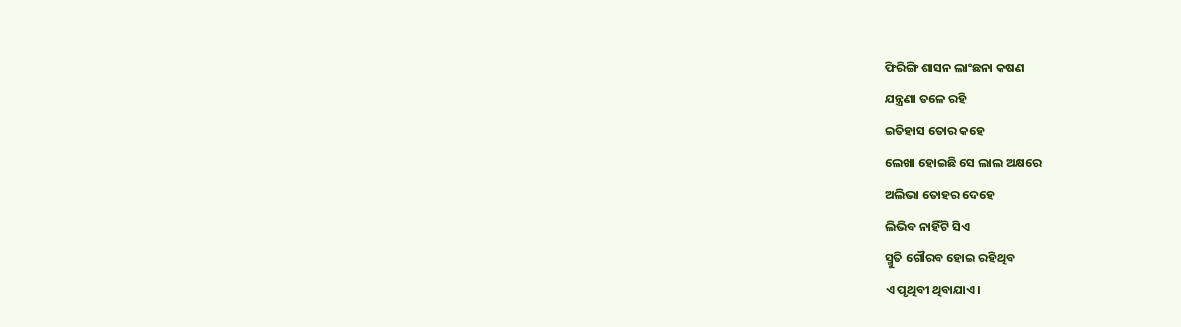ଫିରିଙ୍ଗି ଶାସନ ଲାଂଛନା କଷଣ
ଯନ୍ତ୍ରଣା ତଳେ ରହି
ଇତିହାସ ତୋର କହେ
ଲେଖା ହୋଇଛି ସେ ଲାଲ ଅକ୍ଷରେ
ଅଲିଭା ତୋହର ଦେହେ
ଲିଭିବ ନାହିଁଟି ସିଏ
ସ୍ମୁତି ଗୌରବ ହୋଇ ରହିଥିବ
ଏ ପୃଥିବୀ ଥିବାଯାଏ।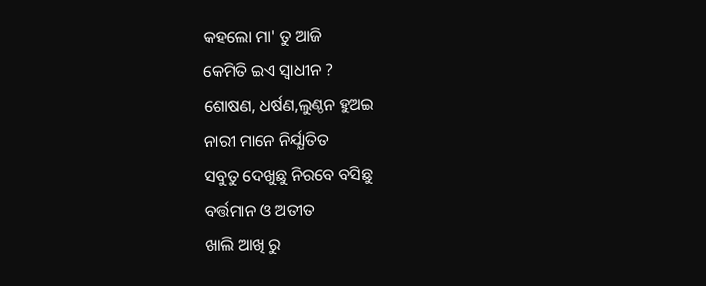କହଲୋ ମା' ତୁ ଆଜି
କେମିତି ଇଏ ସ୍ବାଧୀନ ?
ଶୋଷଣ, ଧର୍ଷଣ,ଲୁଣ୍ଠନ ହୁଅଇ
ନାରୀ ମାନେ ନିର୍ଯ୍ଯାତିତ
ସବୁତୁ ଦେଖୁଛୁ ନିରବେ ବସିଛୁ
ବର୍ତ୍ତମାନ ଓ ଅତୀତ
ଖାଲି ଆଖି ରୁ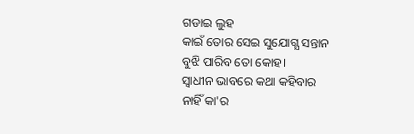ଗଡାଇ ଲୁହ
କାଇଁ ତୋର ସେଇ ସୁଯୋଗ୍ଯ ସନ୍ତାନ
ବୁଝି ପାରିବ ତୋ କୋହ।
ସ୍ବାଧୀନ ଭାବରେ କଥା କହିବାର
ନାହିଁ କା'ର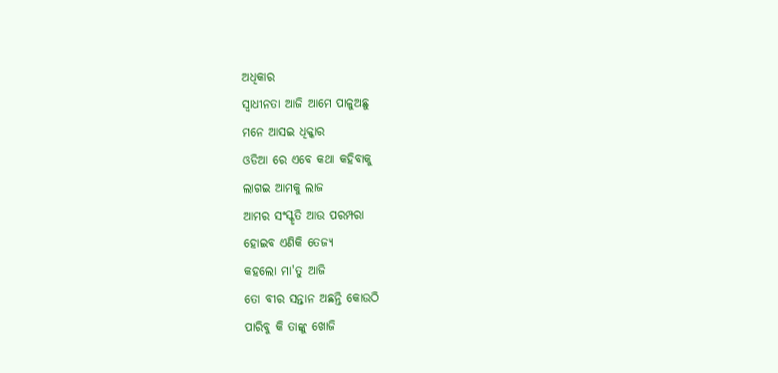ଅଧିକାର
ସ୍ବାଧୀନତା ଆଜି ଆମେ ପାଳୁଅଛୁ
ମନେ ଆସଇ ଧିକ୍କାର
ଓଡିଆ ରେ ଏବେ କଥା କହିବାକୁ
ଲାଗଇ ଆମକୁ ଲାଜ
ଆମର ସଂସ୍କୃତି ଆଉ ପରମ୍ପରା
ହୋଇବ ଏଣିକି ତେଜ୍ଯ
କହଲୋ ମା'ତୁ ଆଜି
ତୋ ବୀର ସନ୍ତାନ ଅଛନ୍ତି କୋଉଠି
ପାରିବୁ କି ତାଙ୍କୁ ଖୋଜି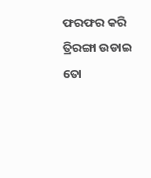ଫରଫର କରି ତ୍ରିରଙ୍ଗା ଉଡାଇ
ତୋ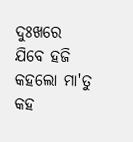ଦୁଃଖରେ ଯିବେ ହଜି
କହଲୋ ମା'ତୁ କହ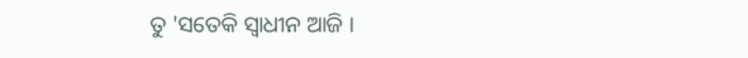ତୁ 'ସତେକି ସ୍ବାଧୀନ ଆଜି ।